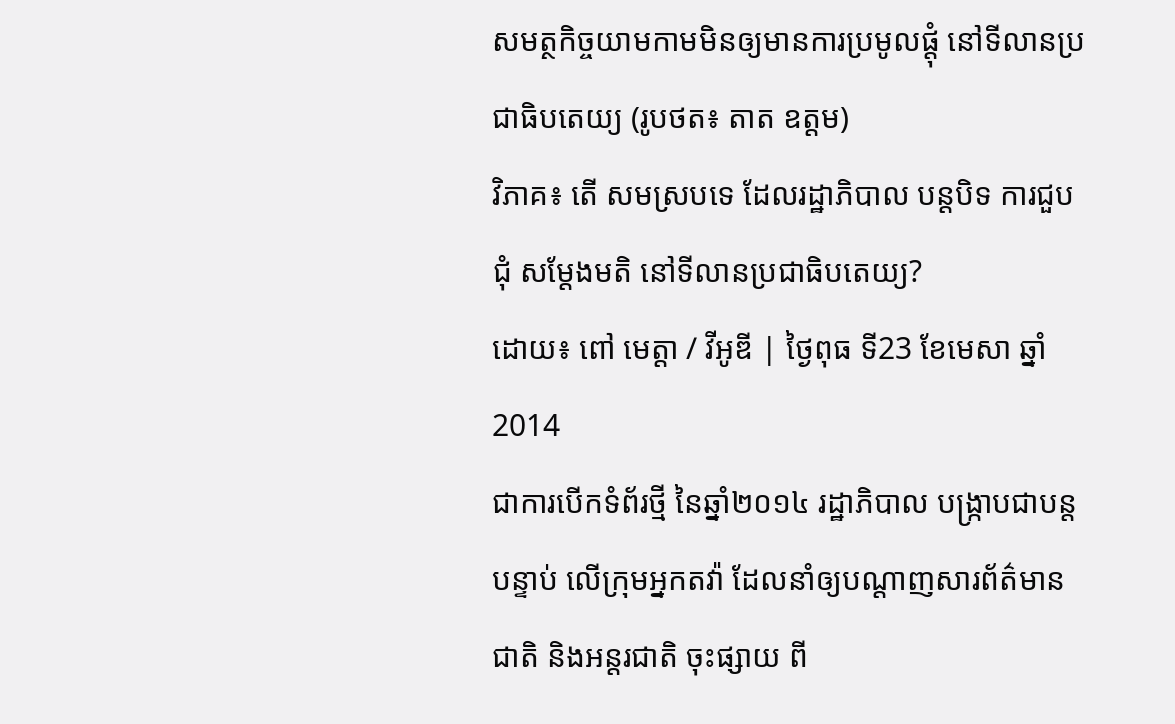សមត្ថកិច្ចយាមកាមមិនឲ្យមានការប្រមូលផ្តុំ នៅទីលានប្រជាធិបតេយ្យ (រូបថត៖ តាត ឧត្តម)
វិភាគ៖ តើ សមស្របទេ ដែលរដ្ឋាភិបាល បន្តបិទ ការជួបជុំ សម្តែងមតិ នៅទីលានប្រជាធិបតេយ្យ?
ដោយ៖ ពៅ មេត្តា / វីអូឌី | ថ្ងៃពុធ ទី23 ខែមេសា ឆ្នាំ2014
ជាការបើកទំព័រថ្មី នៃឆ្នាំ២០១៤ រដ្ឋាភិបាល បង្ក្រាបជាបន្តបន្ទាប់ លើក្រុមអ្នកតវ៉ា ដែលនាំឲ្យបណ្តាញសារព័ត៌មាន ជាតិ និងអន្តរជាតិ ចុះផ្សាយ ពី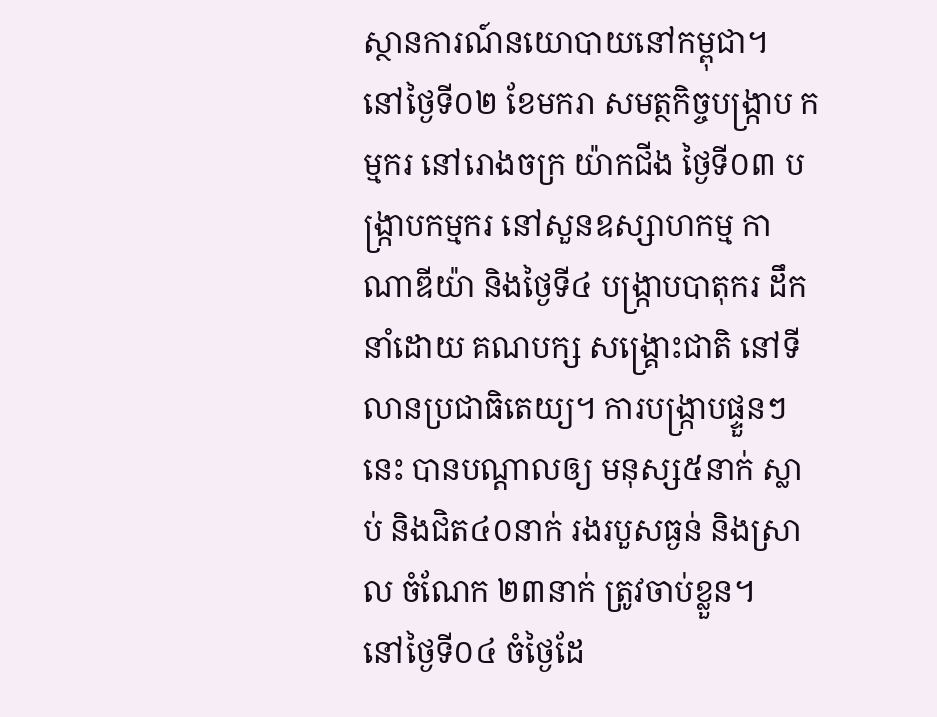ស្ថានការណ៍នយោបាយនៅកម្ពុជា។
នៅថ្ងៃទី០២ ខែមករា សមត្ថកិច្ចបង្ក្រាប កម្មករ នៅរោងចក្រ យ៉ាកជីង ថ្ងៃទី០៣ បង្ក្រាបកម្មករ នៅសួនឧស្សាហកម្ម កាណាឌីយ៉ា និងថ្ងៃទី៤ បង្ក្រាបបាតុករ ដឹកនាំដោយ គណបក្ស សង្គ្រោះជាតិ នៅទីលានប្រជាធិតេយ្យ។ ការបង្ក្រាបផ្ទួនៗ នេះ បានបណ្តាលឲ្យ មនុស្ស៥នាក់ ស្លាប់ និងជិត៤០នាក់ រងរបួសធ្ងន់ និងស្រាល ចំណែក ២៣នាក់ ត្រូវចាប់ខ្លួន។
នៅថ្ងៃទី០៤ ចំថ្ងៃដែ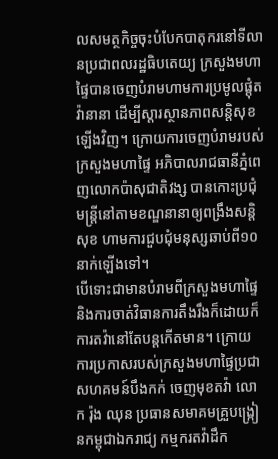លសមត្ថកិច្ចចុះបំបែកបាតុករនៅទីលានប្រជាពលរដ្ឋធិបតេយ្យ ក្រសួងមហាផ្ទៃបានចេញបំរាមហាមការប្រមូលផ្តុំតវ៉ានានា ដើម្បីស្តារស្ថានភាពសន្តិសុខឡើងវិញ។ ក្រោយការចេញបំរាមរបស់ក្រសួងមហាផ្ទៃ អភិបាលរាជធានីភ្នំពេញលោកប៉ាសុជាតិវង្ស បានកោះប្រជុំមន្ត្រីនៅតាមខណ្ឌនានាឲ្យពង្រឹងសន្តិសុខ ហាមការជួបជុំមនុស្សឆាប់ពី១០នាក់ឡើងទៅ។
បើទោះជាមានបំរាមពីក្រសួងមហាផ្ទៃ និងការចាត់វិធានការតឹងរឹងក៏ដោយក៏ការតវ៉ានៅតែបន្តកើតមាន។ ក្រោយការប្រកាសរបស់ក្រសួងមហាផ្ទៃប្រជាសហគមន៍បឹងកក់ ចេញមុខតវ៉ា លោក រ៉ុង ឈុន ប្រធានសមាគមគ្រួបង្ក្រៀនកម្ពុជាឯករាជ្យ កម្មករតវ៉ាដឹក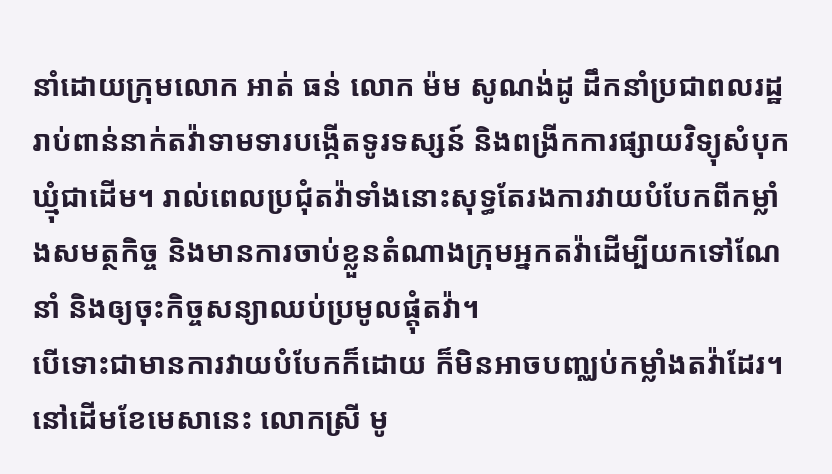នាំដោយក្រុមលោក អាត់ ធន់ លោក ម៉ម សូណង់ដូ ដឹកនាំប្រជាពលរដ្ឋរាប់ពាន់នាក់តវ៉ាទាមទារបង្កើតទូរទស្សន៍ និងពង្រីកការផ្សាយវិទ្យុសំបុកឃ្មុំជាដើម។ រាល់ពេលប្រជុំតវ៉ាទាំងនោះសុទ្ធតែរងការវាយបំបែកពីកម្លាំងសមត្ថកិច្ច និងមានការចាប់ខ្លួនតំណាងក្រុមអ្នកតវ៉ាដើម្បីយកទៅណែនាំ និងឲ្យចុះកិច្ចសន្យាឈប់ប្រមូលផ្តុំតវ៉ា។
បើទោះជាមានការវាយបំបែកក៏ដោយ ក៏មិនអាចបញ្ឈប់កម្លាំងតវ៉ាដែរ។ នៅដើមខែមេសានេះ លោកស្រី មូ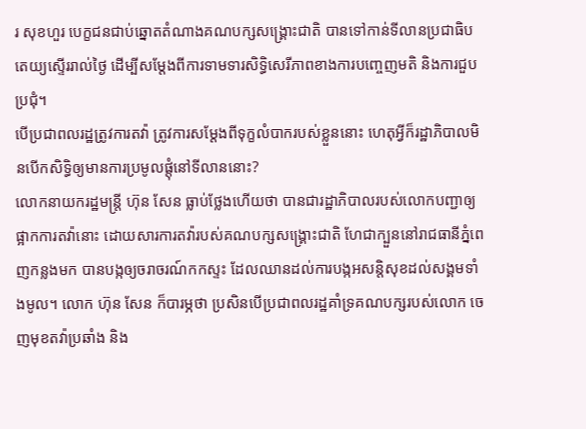រ សុខហួរ បេក្ខជនជាប់ឆ្នោតតំណាងគណបក្សសង្គ្រោះជាតិ បានទៅកាន់ទីលានប្រជាធិបតេយ្យស្ទើររាល់ថ្ងៃ ដើម្បីសម្តែងពីការទាមទារសិទ្ធិសេរីភាពខាងការបញ្ចេញមតិ និងការជួបប្រជុំ។
បើប្រជាពលរដ្ឋត្រូវការតវ៉ា ត្រូវការសម្តែងពីទុក្ខលំបាករបស់ខ្លួននោះ ហេតុអ្វីក៏រដ្ឋាភិបាលមិនបើកសិទ្ធិឲ្យមានការប្រមូលផ្តុំនៅទីលាននោះ?
លោកនាយករដ្ឋមន្ត្រី ហ៊ុន សែន ធ្លាប់ថ្លែងហើយថា បានជារដ្ឋាភិបាលរបស់លោកបញ្ជាឲ្យផ្អាកការតវ៉ានោះ ដោយសារការតវ៉ារបស់គណបក្សសង្គ្រោះជាតិ ហែជាក្បួននៅរាជធានីភ្នំពេញកន្លងមក បានបង្កឲ្យចរាចរណ៍កកស្ទះ ដែលឈានដល់ការបង្កអសន្តិសុខដល់សង្គមទាំងមូល។ លោក ហ៊ុន សែន ក៏បារម្ភថា ប្រសិនបើប្រជាពលរដ្ឋគាំទ្រគណបក្សរបស់លោក ចេញមុខតវ៉ាប្រឆាំង និង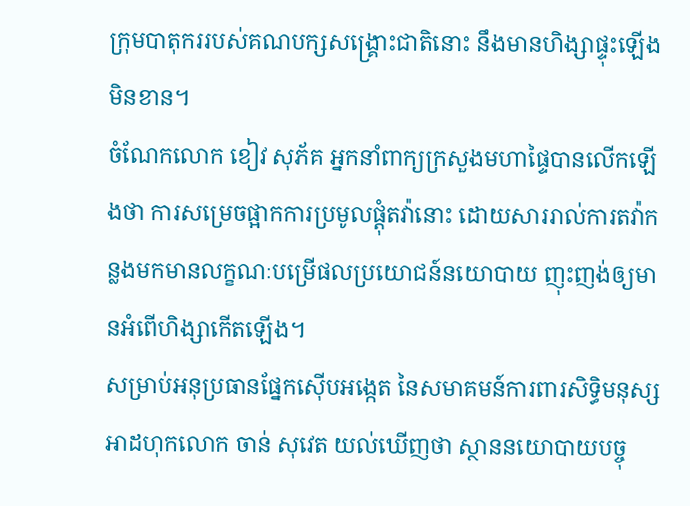ក្រុមបាតុកររបស់គណបក្សសង្គ្រោះជាតិនោះ នឹងមានហិង្សាផ្ទុះឡើងមិនខាន។
ចំណែកលោក ខៀវ សុភ័គ អ្នកនាំពាក្យក្រសួងមហាផ្ទៃបានលើកឡើងថា ការសម្រេចផ្អាកការប្រមូលផ្តុំតវ៉ានោះ ដោយសាររាល់ការតវ៉ាកន្លងមកមានលក្ខណៈបម្រើផលប្រយោជន៍នយោបាយ ញុះញង់ឲ្យមានអំពើហិង្សាកើតឡើង។
សម្រាប់អនុប្រធានផ្នែកស៊ើបអង្កេត នៃសមាគមន៍ការពារសិទ្ធិមនុស្សអាដហុកលោក ចាន់ សុវេត យល់ឃើញថា ស្ថាននយោបាយបច្ចុ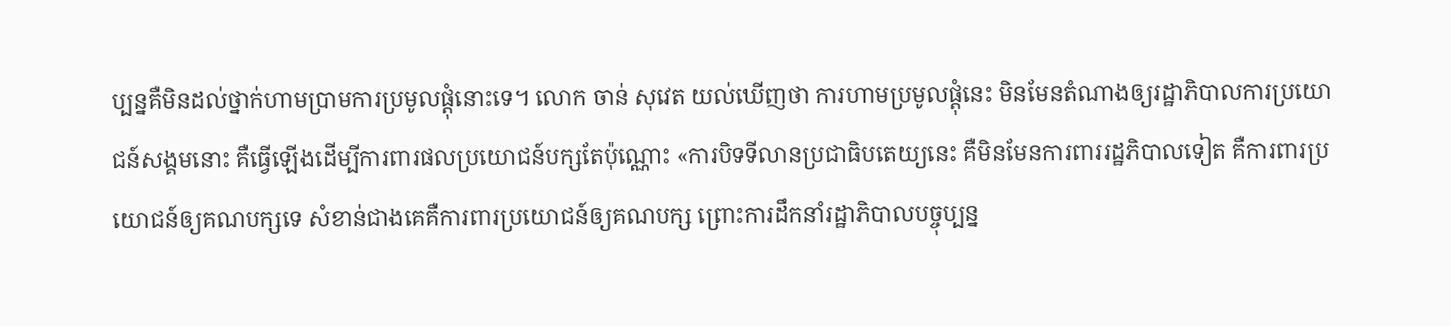ប្បន្នគឺមិនដល់ថ្នាក់ហាមប្រាមការប្រមូលផ្តុំនោះទេ។ លោក ចាន់ សុវេត យល់ឃើញថា ការហាមប្រមូលផ្តុំនេះ មិនមែនតំណាងឲ្យរដ្ឋាភិបាលការប្រយោជន៍សង្គមនោះ គឺធ្វើឡើងដើម្បីការពារផលប្រយោជន៍បក្សតែប៉ុណ្ណោះ «ការបិទទីលានប្រជាធិបតេយ្យនេះ គឺមិនមែនការពាររដ្ឋភិបាលទៀត គឺការពារប្រយោជន៍ឲ្យគណបក្សទេ សំខាន់ជាងគេគឺការពារប្រយោជន៍ឲ្យគណបក្ស ព្រោះការដឹកនាំរដ្ឋាភិបាលបច្ចុប្បន្ន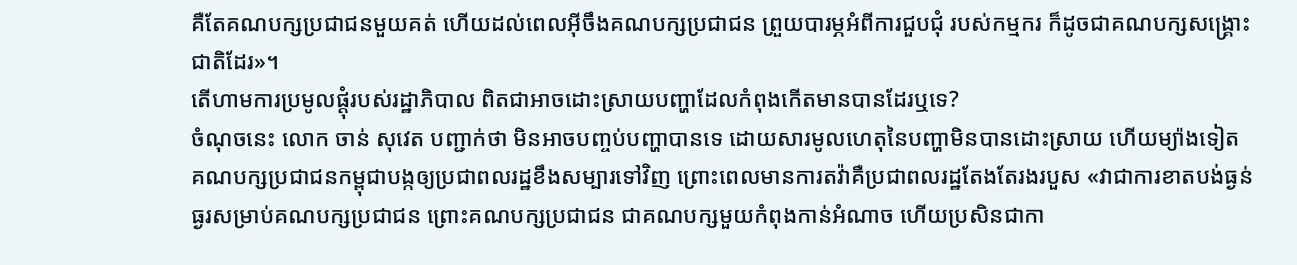គឺតែគណបក្សប្រជាជនមួយគត់ ហើយដល់ពេលអ៊ីចឹងគណបក្សប្រជាជន ព្រួយបារម្ភអំពីការជួបជុំ របស់កម្មករ ក៏ដូចជាគណបក្សសង្គ្រោះជាតិដែរ»។
តើហាមការប្រមូលផ្តុំរបស់រដ្ឋាភិបាល ពិតជាអាចដោះស្រាយបញ្ហាដែលកំពុងកើតមានបានដែរឬទេ?
ចំណុចនេះ លោក ចាន់ សុវេត បញ្ជាក់ថា មិនអាចបញ្ចប់បញ្ហាបានទេ ដោយសារមូលហេតុនៃបញ្ហាមិនបានដោះស្រាយ ហើយម្យ៉ាងទៀត គណបក្សប្រជាជនកម្ពុជាបង្កឲ្យប្រជាពលរដ្ឋខឹងសម្បារទៅវិញ ព្រោះពេលមានការតវ៉ាគឺប្រជាពលរដ្ឋតែងតែរងរបួស «វាជាការខាតបង់ធ្ងន់ធ្ងរសម្រាប់គណបក្សប្រជាជន ព្រោះគណបក្សប្រជាជន ជាគណបក្សមួយកំពុងកាន់អំណាច ហើយប្រសិនជាកា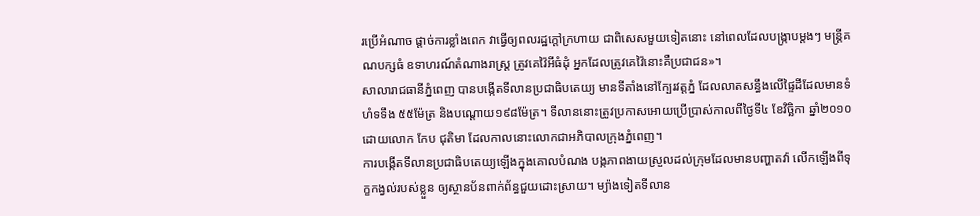រប្រើអំណាច ផ្តាច់ការខ្លាំងពេក វាធ្វើឲ្យពលរដ្ឋក្តៅក្រហាយ ជាពិសេសមួយទៀតនោះ នៅពេលដែលបង្ក្រាបម្តងៗ មន្ត្រីគណបក្សធំ ឧទាហរណ៍តំណាងរាស្ត្រ ត្រូវគេវ៉ៃអីធំដុំ អ្នកដែលត្រូវគេវ៉ៃនោះគឺប្រជាជន»។
សាលារាជធានីភ្នំពេញ បានបង្កើតទីលានប្រជាធិបតេយ្យ មានទីតាំងនៅក្បែរវត្តភ្នំ ដែលលាតសន្ធឹងលើផ្ទៃដីដែលមានទំហំទទឹង ៥៥ម៉ែត្រ និងបណ្ដោយ១៩៨ម៉ែត្រ។ ទីលាននោះត្រូវប្រកាសអោយប្រើប្រាស់កាលពីថ្ងៃទី៤ ខែវិច្ឆិកា ឆ្នាំ២០១០ ដោយលោក កែប ជុតិមា ដែលកាលនោះលោកជាអភិបាលក្រុងភ្នំពេញ។
ការបង្កើតទីលានប្រជាធិបតេយ្យឡើងក្នុងគោលបំណង បង្កភាពងាយស្រួលដល់ក្រុមដែលមានបញ្ហាតវ៉ា លើកឡើងពីទុក្ខកង្វល់របស់ខ្លួន ឲ្យស្ថានប័នពាក់ព័ន្ធជួយដោះស្រាយ។ ម្យ៉ាងទៀតទីលាន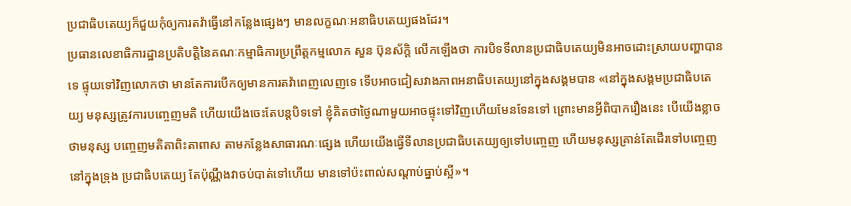ប្រជាធិបតេយ្យក៏ជួយកុំឲ្យការតវ៉ាធ្វើនៅកន្លែងផ្សេងៗ មានលក្ខណៈអនាធិបតេយ្យផងដែរ។
ប្រធានលេខាធិការដ្ឋានប្រតិបត្តិនៃគណៈកម្មាធិការប្រព្រឹត្តកម្មលោក សួន ប៊ុនស័ក្តិ លើកឡើងថា ការបិទទីលានប្រជាធិបតេយ្យមិនអាចដោះស្រាយបញ្ហាបានទេ ផ្ទុយទៅវិញលោកថា មានតែការបើកឲ្យមានការតវ៉ាពេញលេញទេ ទើបអាចជៀសវាងភាពអនាធិបតេយ្យនៅក្នុងសង្គមបាន «នៅក្នុងសង្គមប្រជាធិបតេយ្យ មនុស្សត្រូវការបញ្ចេញមតិ ហើយយើងចេះតែបន្តបិទទៅ ខ្ញុំគិតថាថ្ងៃណាមួយអាចផ្ទុះទៅវិញហើយមែនទែនទៅ ព្រោះមានអ្វីពិបាករឿងនេះ បើយើងខ្លាចថាមនុស្ស បញ្ចេញមតិតាពិះតាពាស តាមកន្លែងសាធារណៈផ្សេង ហើយយើងធ្វើទីលានប្រជាធិបតេយ្យឲ្យទៅបញ្ចេញ ហើយមនុស្សគ្រាន់តែដើរទៅបញ្ចេញនៅក្នុងទ្រុង ប្រជាធិបតេយ្យ តែប៉ុណ្ណឹងវាចប់បាត់ទៅហើយ មានទៅប៉ះពាល់សណ្តាប់ធ្នាប់ស្អី»។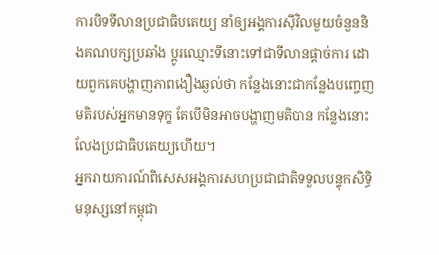ការបិទទីលានប្រជាធិបតេយ្យ នាំឲ្យអង្គការស៊ីវិលមួយចំនួននិងគណបក្សប្រឆាំង ប្តូរឈ្មោះទីនោះទៅជាទីលានផ្តាច់ការ ដោយពួកគេបង្ហាញភាពងឿងឆ្ងល់ថា កន្លែងនោះជាកន្លែងបញ្ចេញមតិរបស់អ្នកមានទុក្ខ តែបើមិនអាចបង្ហាញមតិបាន កន្លែងនោះលែងប្រជាធិបតេយ្យហើយ។
អ្នករាយការណ៍ពិសេសអង្គការសហប្រជាជាតិទទួលបន្ទុកសិទ្ធិមនុស្សនៅកម្ពុជា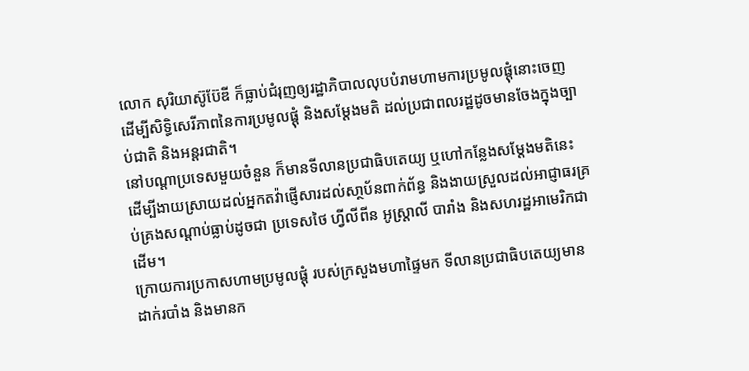លោក សុរិយាស៊ូប៊ែឌី ក៏ធ្លាប់ជំរុញឲ្យរដ្ឋាភិបាលលុបបំរាមហាមការប្រមូលផ្តុំនោះចេញ ដើម្បីសិទ្ធិសេរីភាពនៃការប្រមូលផ្តុំ និងសម្តែងមតិ ដល់ប្រជាពលរដ្ឋដូចមានចែងក្នុងច្បាប់ជាតិ និងអន្តរជាតិ។
នៅបណ្តាប្រទេសមួយចំនួន ក៏មានទីលានប្រជាធិបតេយ្យ ឬហៅកន្លែងសម្តែងមតិនេះ ដើម្បីងាយស្រាយដល់អ្នកតវ៉ាផ្ញើសារដល់សា្ថប័នពាក់ព័ន្ធ និងងាយស្រួលដល់អាជ្ញាធរគ្រប់គ្រងសណ្តាប់ធ្លាប់ដូចជា ប្រទេសថៃ ហ្វីលីពីន អូស្ត្រាលី បារាំង និងសហរដ្ឋអាមេរិកជាដើម។
ក្រោយការប្រកាសហាមប្រមូលផ្តុំ របស់ក្រសួងមហាផ្ទៃមក ទីលានប្រជាធិបតេយ្យមាន ដាក់របាំង និងមានក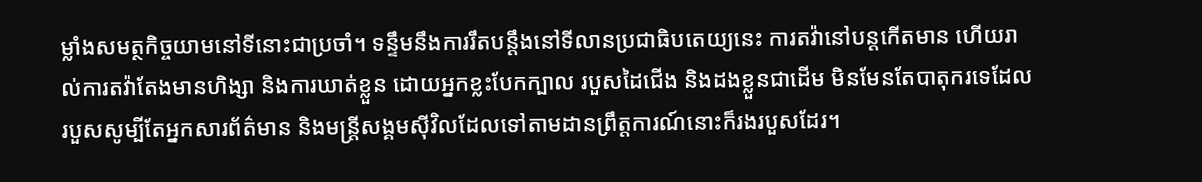ម្លាំងសមត្ថកិច្ចយាមនៅទីនោះជាប្រចាំ។ ទន្ទឹមនឹងការរឹតបន្តឹងនៅទីលានប្រជាធិបតេយ្យនេះ ការតវ៉ានៅបន្តកើតមាន ហើយរាល់ការតវ៉ាតែងមានហិង្សា និងការឃាត់ខ្លួន ដោយអ្នកខ្លះបែកក្បាល របួសដៃជើង និងដងខ្លួនជាដើម មិនមែនតែបាតុករទេដែលរបួសសូម្បីតែអ្នកសារព័ត៌មាន និងមន្ត្រីសង្គមស៊ីវិលដែលទៅតាមដានព្រឹត្តការណ៍នោះក៏រងរបួសដែរ។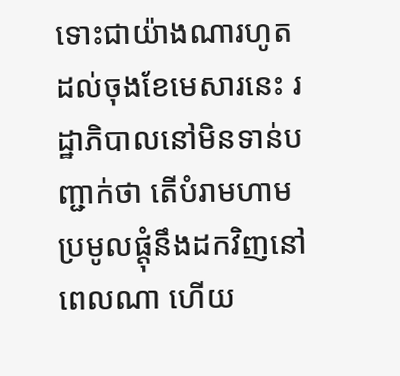ទោះជាយ៉ាងណារហូតដល់ចុងខែមេសារនេះ រដ្ឋាភិបាលនៅមិនទាន់បញ្ជាក់ថា តើបំរាមហាមប្រមូលផ្តុំនឹងដកវិញនៅពេលណា ហើយ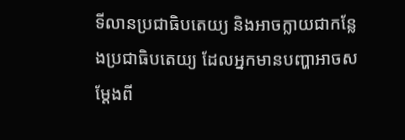ទីលានប្រជាធិបតេយ្យ និងអាចក្លាយជាកន្លែងប្រជាធិបតេយ្យ ដែលអ្នកមានបញ្ហាអាចសម្តែងពី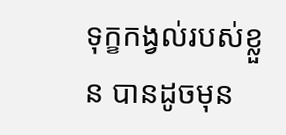ទុក្ខកង្វល់របស់ខ្លួន បានដូចមុន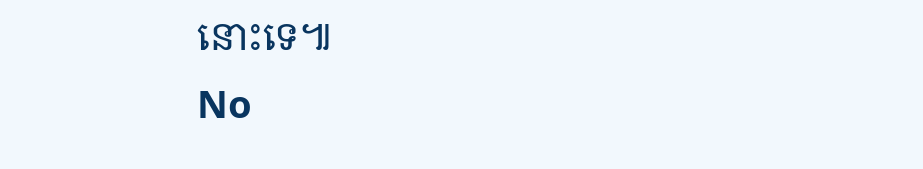នោះទេ៕
No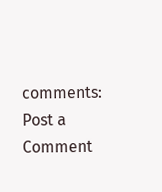comments:
Post a Comment